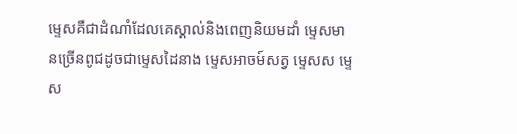ម្ទេសគឺជាដំណាំដែលគេស្គាល់និងពេញនិយមដាំ ម្ទេសមានច្រើនពូជដូចជាម្ទេសដៃនាង ម្ទេសអាចម៍សត្វ ម្ទេសស ម្ទេស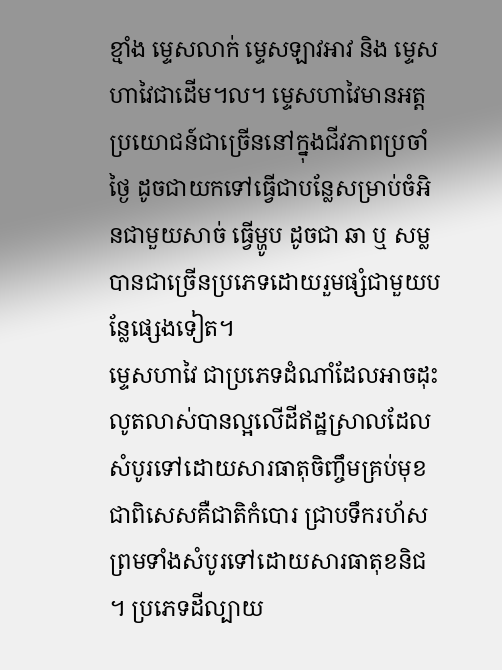ខ្មាំង ម្ទេសលាក់ ម្ទេសឡាវអាវ និង ម្ទេសហាវៃជាដើម។ល។ ម្ទេសហាវៃមានអត្តប្រយោជន៍ជាច្រើននៅក្នុងជីវភាពប្រចាំថ្ងៃ ដូចជាយកទៅធ្វើជាបន្លែសម្រាប់ចំអិនជាមួយសាច់ ធ្វើម្ហូប ដូចជា ឆា ឬ សម្លបានជាច្រើនប្រភេទដោយរួមផ្សំជាមួយបន្លែផ្សេងទៀត។
ម្ទេសហាវៃ ជាប្រភេទដំណាំដែលអាចដុះលូតលាស់បានល្អលើដីឥដ្ឋស្រាលដែលសំបូរទៅដោយសារធាតុចិញ្ចឹមគ្រប់មុខជាពិសេសគឺជាតិកំបោរ ជ្រាបទឹករហ័សព្រមទាំងសំបូរទៅដោយសារធាតុខនិជ ។ ប្រភេទដីល្បាយ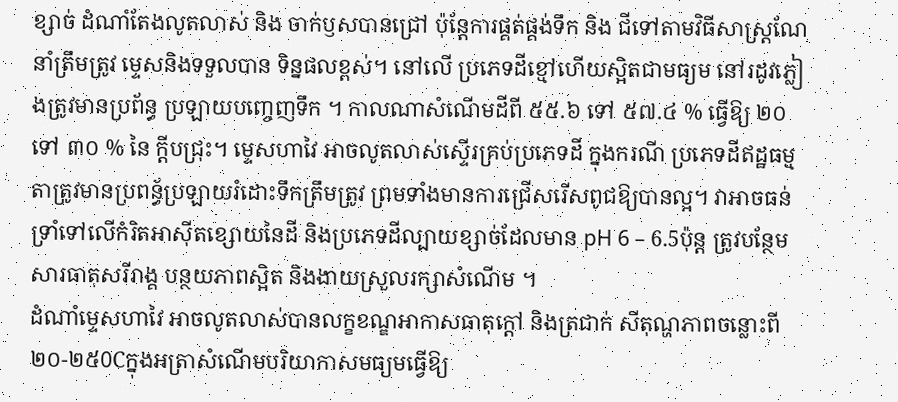ខ្សាច់ ដំណាំតែងលូតលាស់ និង ចាក់ឫសបានជ្រៅ ប៉ុន្តែការផ្គត់ផ្គង់ទឹក និង ជីទៅតាមវិធីសាស្ត្រណែនាំត្រឹមត្រូវ ម្ទេសនិងទទួលបាន ទិន្នផលខ្ពស់។ នៅលើ ប្រភេទដីខ្មៅហើយស្អិតជាមធ្យម នៅរដូវភ្លៀងត្រូវមានប្រព័ន្ធ ប្រឡាយបញ្ចេញទឹក ។ កាលណាសំណើមដីពី ៥៥.៦ ទៅ ៥៧.៤ % ធ្វើឱ្យ ២០ ទៅ ៣០ % នៃ ក្តីបជ្រុះ។ ម្ទេសហាវៃ អាចលូតលាស់ស្ទើរគ្រប់ប្រភេទដី ក្នុងករណី ប្រភេទដីឥដ្ឋធម្មតាត្រូវមានប្រពន្ធ័ប្រឡាយរំដោះទឹកត្រឹមត្រូវ ព្រមទាំងមានការជ្រើសរើសពូជឱ្យបានល្អ។ វាអាចធន់ ទ្រាំទៅលើកំរិតអាស៊ីតខ្សោយនៃដី និងប្រភេទដីល្បាយខ្សាច់ដែលមាន pH 6 – 6.5ប៉ុន្ត ត្រូវបន្ថែមសារធាតុសរីរាង្គ បន្ថយភាពស្អិត និងងាយស្រួលរក្សាសំណើម ។
ដំណាំម្ទេសហាវៃ អាចលូតលាស់បានលក្ខខណ្ឌអាកាសធាតុក្តៅ និងត្រជាក់ សីតុណ្ហភាពចន្លោះពី ២០-២៥0Cក្នុងអត្រាសំណើមបរិយាកាសមធ្យមធ្វើឱ្យ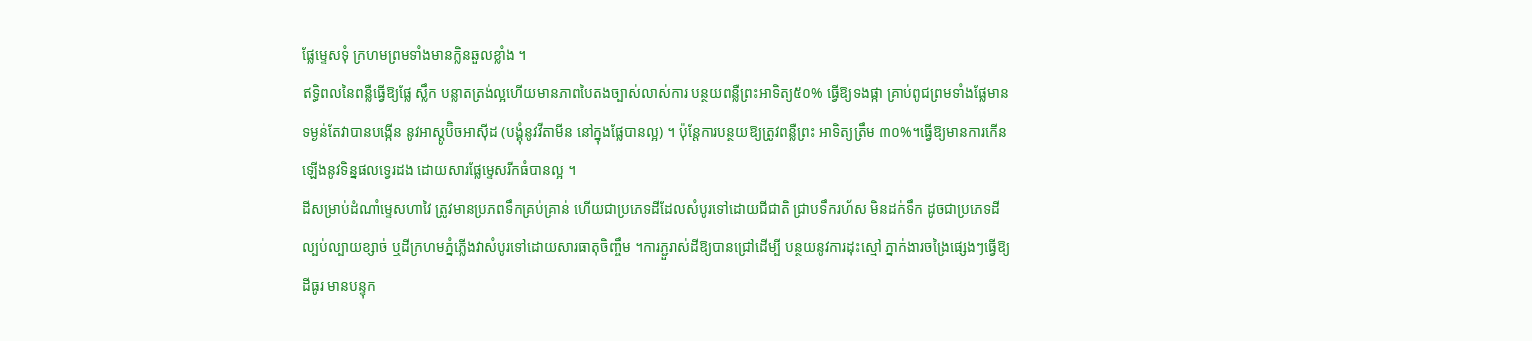ផ្លែម្ទេសទុំ ក្រហមព្រមទាំងមានក្លិនឆួលខ្លាំង ។
ឥទ្ធិពលនៃពន្លឺធ្វើឱ្យផ្លែ ស្លឹក បន្លាតត្រង់ល្អហើយមានភាពបៃតងច្បាស់លាស់ការ បន្ថយពន្លឺព្រះអាទិត្យ៥០% ធ្វើឱ្យទងផ្កា គ្រាប់ពូជព្រមទាំងផ្លែមានទម្ងន់តែវាបានបង្កើន នូវអាស្តូប៊ិចអាស៊ីដ (បង្គុំនូវវីតាមីន នៅក្នុងផ្លែបានល្អ) ។ ប៉ុន្តែការបន្ថយឱ្យត្រូវពន្លឺព្រះ អាទិត្យត្រឹម ៣០%។ធ្វើឱ្យមានការកើនឡើងនូវទិន្នផលទ្វេរដង ដោយសារផ្លែម្ទេសរីកធំបានល្អ ។
ដីសម្រាប់ដំណាំម្ទេសហាវៃ ត្រូវមានប្រភពទឹកគ្រប់គ្រាន់ ហើយជាប្រភេទដីដែលសំបូរទៅដោយជីជាតិ ជ្រាបទឹករហ័ស មិនដក់ទឹក ដូចជាប្រភេទដីល្បប់ល្បាយខ្សាច់ ឬដីក្រហមភ្នំភ្លើងវាសំបូរទៅដោយសារធាតុចិញ្ចឹម ។ការភ្ជួរាស់ដីឱ្យបានជ្រៅដើម្បី បន្ថយនូវការដុះស្មៅ ភ្នាក់ងារចង្រៃផ្សេងៗធ្វើឱ្យដីធូរ មានបន្ទុក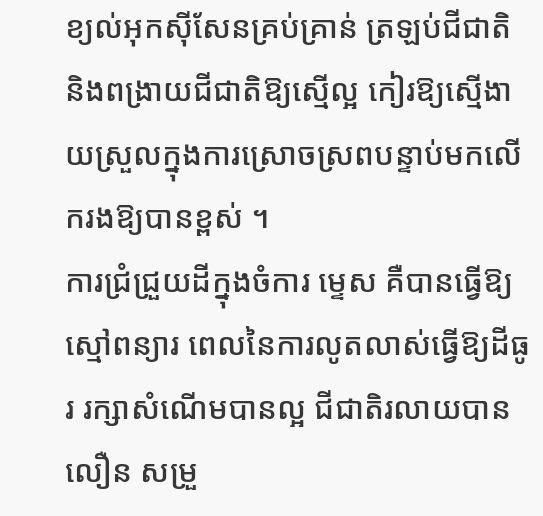ខ្យល់អុកស៊ីសែនគ្រប់គ្រាន់ ត្រឡប់ជីជាតិ និងពង្រាយជីជាតិឱ្យស្មើល្អ កៀរឱ្យស្មើងាយស្រួលក្នុងការស្រោចស្រពបន្ទាប់មកលើករងឱ្យបានខ្ពស់ ។
ការជ្រំជ្រួយដីក្នុងចំការ ម្ទេស គឺបានធ្វើឱ្យស្មៅពន្យារ ពេលនៃការលូតលាស់ធ្វើឱ្យដីធូរ រក្សាសំណើមបានល្អ ជីជាតិរលាយបានលឿន សម្រួ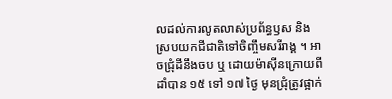លដល់ការលូតលាស់ប្រព័ន្ធឫស និងស្របយកជីជាតិទៅចិញ្ចឹមសរីរាង្គ ។ អាចជ្រុំដីនឹងចប ឬ ដោយម៉ាស៊ីនក្រោយពីដាំបាន ១៥ ទៅ ១៧ ថ្ងៃ មុនជ្រុំត្រូវផ្អាក់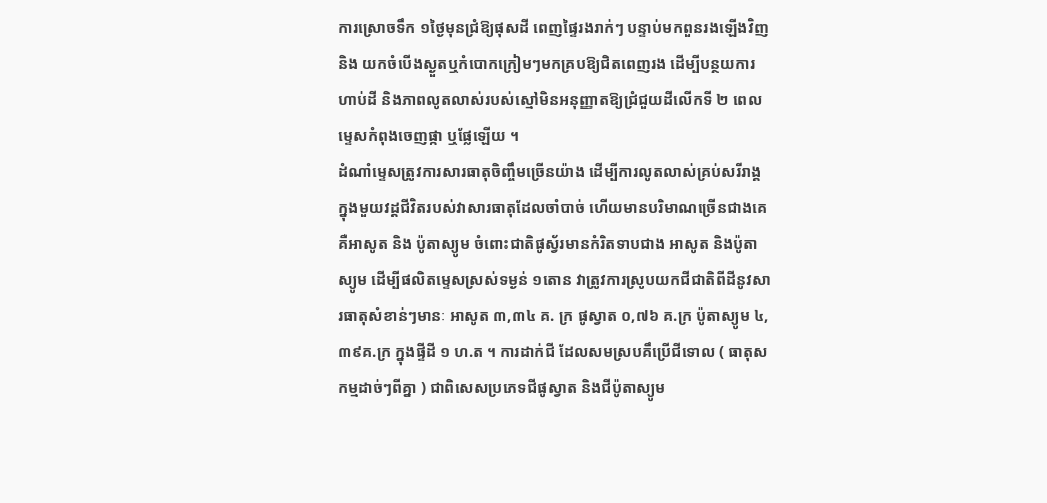ការស្រោចទឹក ១ថ្ងៃមុនជំ្រឱ្យផុសដី ពេញផ្ទៃរងរាក់ៗ បន្ទាប់មកពួនរងឡើងវិញ និង យកចំបើងស្ងួតឬកំបោកក្រៀមៗមកគ្របឱ្យជិតពេញរង ដើម្បីបន្ថយការហាប់ដី និងភាពលូតលាស់របស់ស្មៅមិនអនុញ្ញាតឱ្យជំ្រជួយដីលើកទី ២ ពេលម្ទេសកំពុងចេញផ្កា ឬផ្លែឡើយ ។
ដំណាំម្ទេសត្រូវការសារធាតុចិញ្ចឹមច្រើនយ៉ាង ដើម្បីការលូតលាស់គ្រប់សរីរាង្គ ក្នុងមួយវដ្តជីវិតរបស់វាសារធាតុដែលចាំបាច់ ហើយមានបរិមាណច្រើនជាងគេគឺអាសូត និង ប៉ូតាស្យូម ចំពោះជាតិផូស្វ័រមានកំរិតទាបជាង អាសូត និងប៉ូតាស្យូម ដើម្បីផលិតម្ទេសស្រស់ទម្ងន់ ១តោន វាត្រូវការស្រូបយកជីជាតិពីដីនូវសារធាតុសំខាន់ៗមានៈ អាសូត ៣,៣៤ គ. ក្រ ផូស្វាត ០,៧៦ គ.ក្រ ប៉ូតាស្យូម ៤,៣៩គ.ក្រ ក្នុងផ្ទីដី ១ ហ.ត ។ ការដាក់ជី ដែលសមស្របគឹប្រើជីទោល ( ធាតុសកម្មដាច់ៗពីគ្នា ) ជាពិសេសប្រភេទជីផូស្វាត និងជីប៉ូតាស្យូម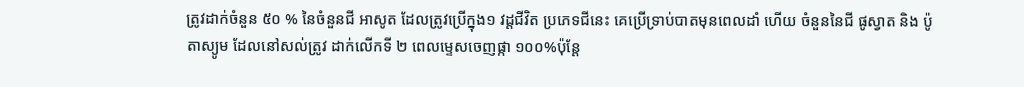ត្រូវដាក់ចំនួន ៥០ % នៃចំនួនជី អាសូត ដែលត្រូវប្រើក្នុង១ វដ្ដជីវិត ប្រភេទជីនេះ គេប្រើទ្រាប់បាតមុនពេលដាំ ហើយ ចំនួននៃជី ផូស្វាត និង ប៉ូតាស្យូម ដែលនៅសល់ត្រូវ ដាក់លើកទី ២ ពេលម្ទេសចេញផ្កា ១០០%ប៉ុន្តែ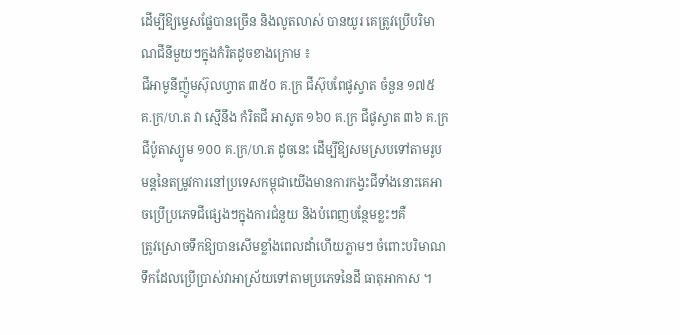ដើម្បីឱ្យម្ទេសផ្លែបានច្រើន និងលូតលាស់ បានយូរ គេត្រូវប្រើបរិមាណជីនីមួយៗក្នុងកំរិតដូចខាងក្រោម ៖
ជីអាមូនីញ៉ូមស៊ុលហ្វាត ៣៥០ គ.ក្រ ជីស៊ុបពែផូស្វាត ចំនួន ១៧៥ គ.ក្រ/ហ.ត វា ស្មើនឹង កំរិតជី អាសូត ១៦០ គ.ក្រ ជីផូស្វាត ៣៦ គ.ក្រ ជីប៉ូតាស្យូម ១០០ គ.ក្រ/ហ.ត ដូចនេះ ដើម្បីឱ្យសមស្របទៅតាមរូបមន្តនៃតម្រូវការនៅប្រទេសកម្ពុជាយើងមានការកង្វះជីទាំងនោះគេអាចប្រើប្រភេទជីផ្សេងៗក្នុងការជំនួយ និងបំពេញបន្ថែមខ្លះៗគឺ
ត្រូវស្រោចទឹកឱ្យបានសើមខ្លាំងពេលដាំហើយភ្លាមៗ ចំពោះបរិមាណទឹកដែលប្រើប្រាស់វាអាស្រ័យទៅតាមប្រភេទនៃដី ធាតុអាកាស ។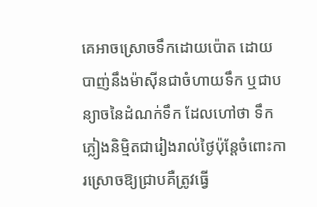គេអាចស្រោចទឹកដោយប៉ោត ដោយបាញ់នឹងម៉ាស៊ីនជាចំហាយទឹក ឬជាបន្យាចនៃដំណក់ទឹក ដែលហៅថា ទឹកភ្លៀងនិមិ្មតជារៀងរាល់ថ្ងៃប៉ុន្តែចំពោះការស្រោចឱ្យជ្រាបគឺត្រូវធ្វើ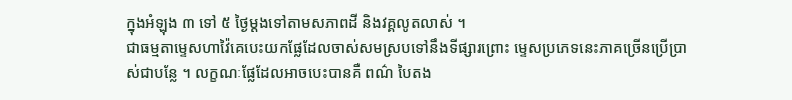ក្នុងអំឡុង ៣ ទៅ ៥ ថ្ងៃម្ដងទៅតាមសភាពដី និងវគ្គលូតលាស់ ។
ជាធម្មតាម្ទេសហាវ៉ៃគេបេះយកផ្លែដែលចាស់សមស្របទៅនឹងទីផ្សារព្រោះ ម្ទេសប្រភេទនេះភាគច្រើនប្រើប្រាស់ជាបន្លែ ។ លក្ខណៈផ្លែដែលអាចបេះបានគឺ ពណ៌ បៃតង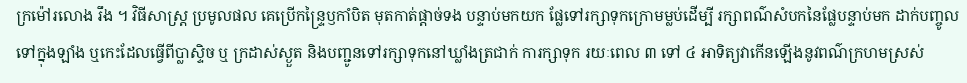ក្រម៉ៅរលោង រឹង ។ វិធីសាស្ត្រ ប្រមូលផល គេប្រើកន្ទ្រៃឫកាំបិត មុតកាត់ផ្ដាច់ទង បន្ទាប់មកយក ផ្លែទៅរក្សាទុកក្រោមម្លប់ដើម្បី រក្សាពណ៌សំបកនៃផ្លែបន្ទាប់មក ដាក់បញ្ចូលទៅក្នុងឡាំង ឬកេះដែលធ្វើពីប្លាស្ទិច ឬ ក្រដាស់ស្ងួត និងបញ្ជូនទៅរក្សាទុកនៅឃ្លាំងត្រជាក់ ការក្សាទុក រយៈពេល ៣ ទៅ ៤ អាទិត្យវាកើនឡើងនូវពណ៌ក្រហមស្រស់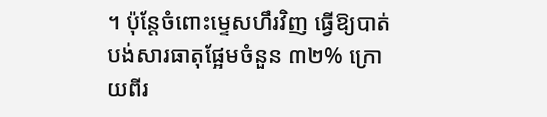។ ប៉ុន្តែចំពោះម្ទេសហឹរវិញ ធ្វើឱ្យបាត់បង់សារធាតុផ្អែមចំនួន ៣២% ក្រោយពីរ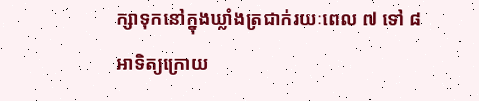ក្សាទុកនៅក្នុងឃ្លាំងត្រជាក់រយៈពេល ៧ ទៅ ៨ អាទិត្យក្រោយ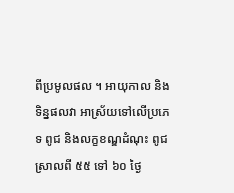ពីប្រមូលផល ។ អាយុកាល និងទិន្នផលវា អាស្រ័យទៅលើប្រភេទ ពូជ និងលក្ខខណ្ឌដំណុះ ពូជស្រាលពី ៥៥ ទៅ ៦០ ថ្ងៃ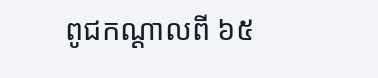ពូជកណ្ដាលពី ៦៥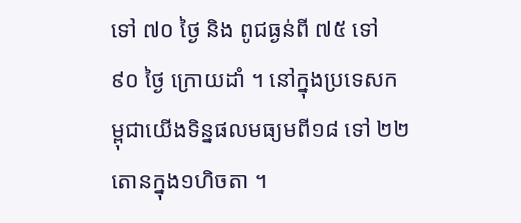ទៅ ៧០ ថ្ងៃ និង ពូជធ្ងន់ពី ៧៥ ទៅ ៩០ ថ្ងៃ ក្រោយដាំ ។ នៅក្នុងប្រទេសកម្ពុជាយើងទិន្នផលមធ្យមពី១៨ ទៅ ២២ តោនក្នុង១ហិចតា ។